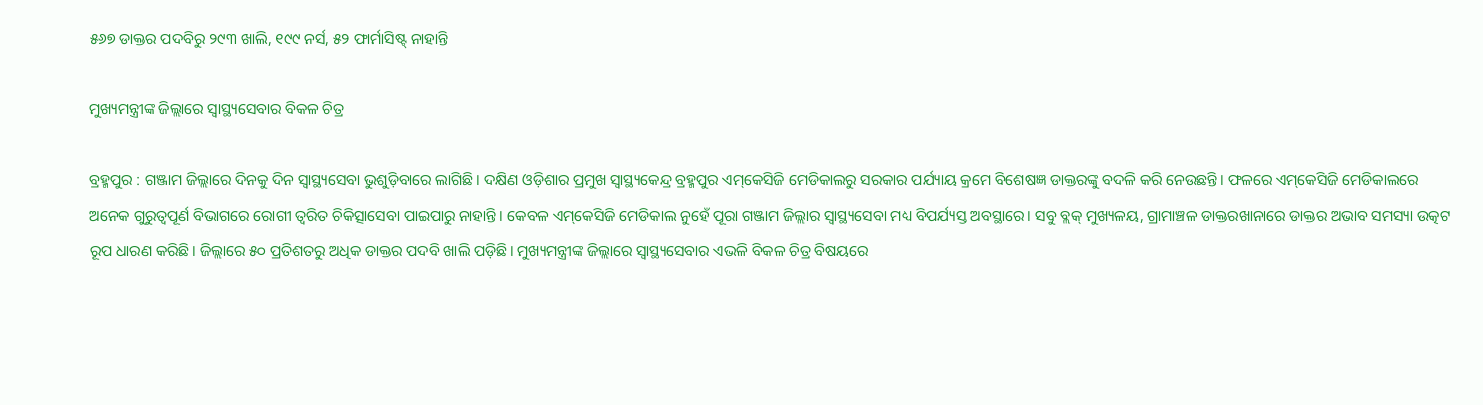୫୬୭ ଡାକ୍ତର ପଦବିରୁ ୨୯୩ ଖାଲି, ୧୯୯ ନର୍ସ, ୫୨ ଫାର୍ମାସିଷ୍ଟ୍‌ ନାହାନ୍ତି

ମୁଖ୍ୟମନ୍ତ୍ରୀଙ୍କ ଜିଲ୍ଲାରେ ସ୍ବାସ୍ଥ୍ୟସେବାର ବିକଳ ଚିତ୍ର

ବ୍ରହ୍ମପୁର : ଗଞ୍ଜାମ ଜିଲ୍ଲାରେ ଦିନକୁ ଦିନ ସ୍ବାସ୍ଥ୍ୟସେବା ଭୁଶୁଡ଼ିବାରେ ଲାଗିଛି। ଦକ୍ଷିଣ ଓଡ଼ିଶାର ପ୍ରମୁଖ ସ୍ବାସ୍ଥ୍ୟକେନ୍ଦ୍ର ବ୍ରହ୍ମପୁର ଏମ୍‌କେସିଜି ମେଡିକାଲରୁ ସରକାର ପର୍ଯ୍ୟାୟ କ୍ରମେ ବିଶେଷଜ୍ଞ ଡାକ୍ତରଙ୍କୁ ବଦଳି କରି ନେଉଛନ୍ତି। ଫଳରେ ଏମ୍‌କେସିଜି ମେଡିକାଲରେ ଅନେକ ଗୁରୁତ୍ବପୂର୍ଣ ବିଭାଗରେ ରୋଗୀ ତ୍ବରିତ ଚିକିତ୍ସାସେବା ପାଇପାରୁ ନାହାନ୍ତି। କେବଳ ଏମ୍‌କେସିଜି ମେଡିକାଲ ନୁହେଁ ପୂରା ଗଞ୍ଜାମ ଜିଲ୍ଲାର ସ୍ବାସ୍ଥ୍ୟସେବା ମଧ୍ୟ ବିପର୍ଯ୍ୟସ୍ତ ଅବସ୍ଥାରେ। ସବୁ ବ୍ଲକ୍‌ ମୁଖ୍ୟଳୟ, ଗ୍ରାମାଞ୍ଚଳ ଡାକ୍ତରଖାନାରେ ଡାକ୍ତର ଅଭାବ ସମସ୍ୟା ଉତ୍କଟ ରୂପ ଧାରଣ କରିଛି। ଜିଲ୍ଲାରେ ୫୦ ପ୍ରତିଶତରୁ ଅଧିକ ଡାକ୍ତର ପଦବି ଖାଲି ପଡ଼ିଛି। ମୁଖ୍ୟମନ୍ତ୍ରୀଙ୍କ ଜିଲ୍ଲାରେ ସ୍ବାସ୍ଥ୍ୟସେବାର ଏଭଳି ବିକଳ ଚିତ୍ର ବିଷୟରେ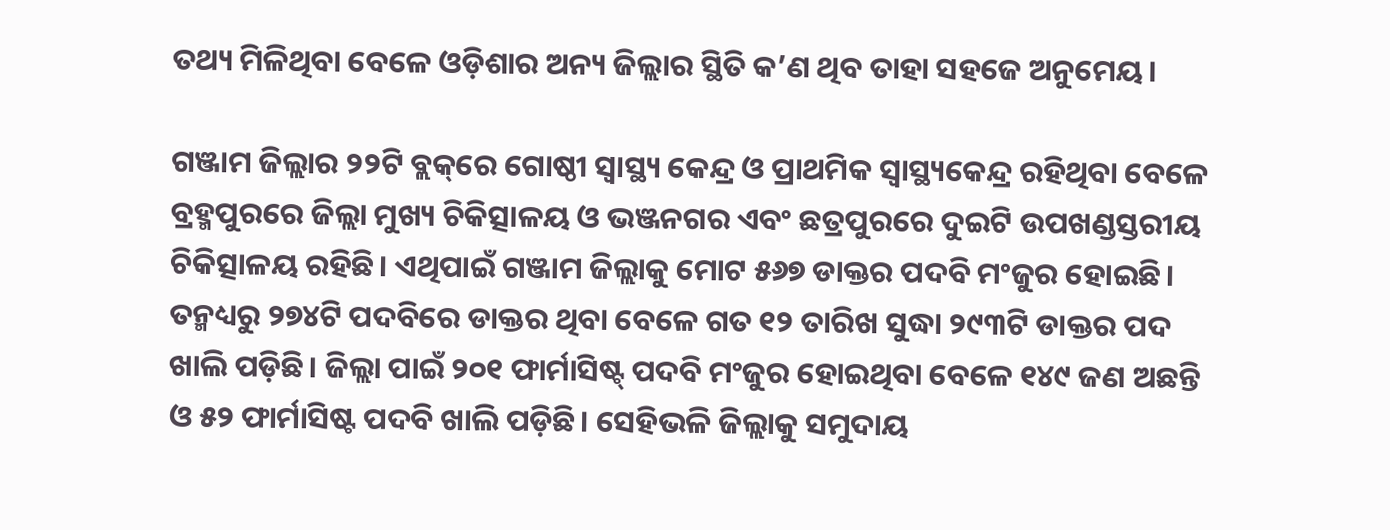ତଥ୍ୟ ମିଳିଥିବା ବେଳେ ଓଡ଼ିଶାର ଅନ୍ୟ ଜିଲ୍ଲାର ସ୍ଥିତି କ’ଣ ଥିବ ତାହା ସହଜେ ଅନୁମେୟ।

ଗଞ୍ଜାମ ଜିଲ୍ଲାର ୨୨ଟି ବ୍ଲକ୍‌ରେ ଗୋଷ୍ଠୀ ସ୍ବାସ୍ଥ୍ୟ କେନ୍ଦ୍ର ଓ ପ୍ରାଥମିକ ସ୍ବାସ୍ଥ୍ୟକେନ୍ଦ୍ର ରହିଥିବା ବେଳେ ବ୍ରହ୍ମପୁରରେ ଜିଲ୍ଲା ମୁଖ୍ୟ ଚିକିତ୍ସାଳୟ ଓ ଭଞ୍ଜନଗର ଏବଂ ଛତ୍ରପୁରରେ ଦୁଇଟି ଉପଖଣ୍ଡସ୍ତରୀୟ ଚିକିତ୍ସାଳୟ ରହିଛି। ଏଥିପାଇଁ ଗଞ୍ଜାମ ଜିଲ୍ଲାକୁ ମୋଟ ୫୬୭ ଡାକ୍ତର ପଦବି ମଂଜୁର ହୋଇଛି। ତନ୍ମଧ୍ୟରୁ ୨୭୪ଟି ପଦବିରେ ଡାକ୍ତର ଥିବା ବେଳେ ଗତ ୧୨ ତାରିଖ ସୁଦ୍ଧା ୨୯୩ଟି ଡାକ୍ତର ପଦ ଖାଲି ପଡ଼ିଛି। ଜିଲ୍ଲା ପାଇଁ ୨୦୧ ଫାର୍ମାସିଷ୍ଟ୍‌ ପଦବି ମଂଜୁର ହୋଇଥିବା ବେଳେ ୧୪୯ ଜଣ ଅଛନ୍ତି ଓ ୫୨ ଫାର୍ମାସିଷ୍ଟ ପଦବି ଖାଲି ପଡ଼ିଛି। ସେହିଭଳି ଜିଲ୍ଲାକୁ ସମୁଦାୟ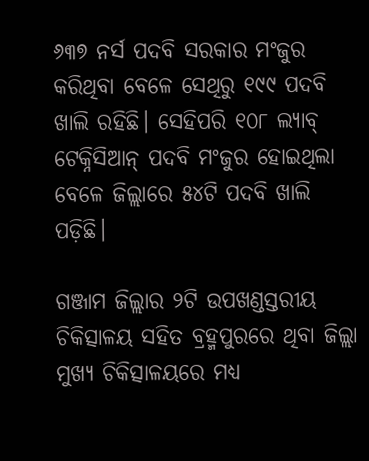୬୩୭ ନର୍ସ ପଦବି ସରକାର ମଂଜୁର କରିଥିବା ବେଳେ ସେଥିରୁ ୧୯୯ ପଦବି ଖାଲି ରହିଛି। ‌ସେହିପରି ୧୦୮ ଲ୍ୟାବ୍‌ ଟେକ୍ନିସିଆନ୍‌ ପଦବି ମଂଜୁର ହୋଇଥିଲା ବେଳେ ଜିଲ୍ଲାରେ ୫୪ଟି ପଦବି ଖାଲି ପଡ଼ିଛି।

ଗଞ୍ଜାମ ଜିଲ୍ଲାର ୨ଟି ଉପଖଣ୍ଡସ୍ତରୀୟ ଚିକିତ୍ସାଳୟ ସହିତ ବ୍ରହ୍ମପୁରରେ ଥିବା ଜିଲ୍ଲା ମୁଖ୍ୟ ଚିକିତ୍ସାଳୟରେ ମଧ୍ୟ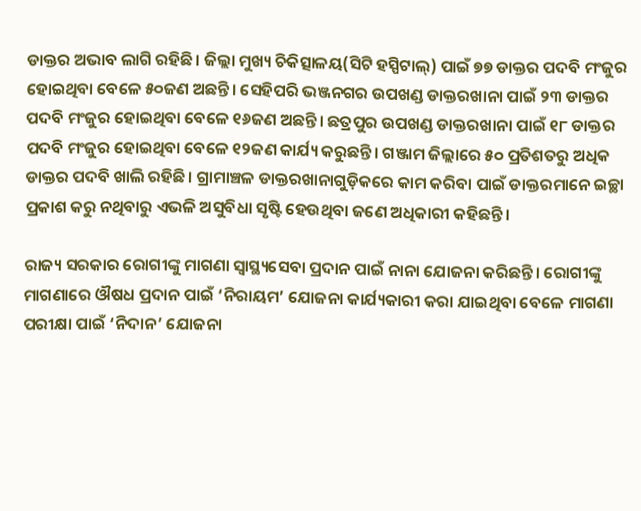ଡାକ୍ତର ଅଭାବ ଲାଗି ରହିଛି। ଜିଲ୍ଲା ମୁଖ୍ୟ ଚିକିତ୍ସାଳୟ(ସିଟି ହସ୍ପିଟାଲ୍‌) ପାଇଁ ୭୭ ଡାକ୍ତର ପଦବି ମଂଜୁର ହୋଇଥିବା ବେଳେ ୫୦ଜଣ ଅଛନ୍ତି। ସେହିପରି ଭଞ୍ଜନଗର ଉପଖଣ୍ଡ ଡାକ୍ତରଖାନା ପାଇଁ ୨୩ ଡାକ୍ତର ପଦବି ମଂଜୁର ହୋଇଥିବା ବେଳେ ୧୬ଜଣ ଅଛନ୍ତି। ଛତ୍ରପୁର ଉପଖଣ୍ଡ ଡାକ୍ତରଖାନା ପାଇଁ ୧୮ ଡାକ୍ତର ପଦବି ମଂଜୁର ହୋଇଥିବା ବେଳେ ୧୨ଜଣ କାର୍ଯ୍ୟ କରୁଛନ୍ତି। ଗଞ୍ଜାମ ଜିଲ୍ଲାରେ ୫୦ ପ୍ରତିଶତରୁ ଅଧିକ ଡାକ୍ତର ପଦବି ଖାଲି ରହିଛି। ଗ୍ରାମାଞ୍ଚଳ ଡାକ୍ତରଖାନାଗୁଡ଼ିକରେ କାମ କରିବା ପାଇଁ ଡାକ୍ତରମାନେ ଇଚ୍ଛା ପ୍ରକାଶ କରୁ ନଥିବାରୁ ଏଭଳି ଅସୁବିଧା ସୃଷ୍ଟି ହେଉଥିବା ଜଣେ ଅଧିକାରୀ କହିଛନ୍ତି।

ରାଜ୍ୟ ସରକାର ରୋଗୀଙ୍କୁ ମାଗଣା ସ୍ବାସ୍ଥ୍ୟସେବା ପ୍ରଦାନ ପାଇଁ ନାନା ଯୋଜନା କରିଛନ୍ତି। ରୋଗୀଙ୍କୁ ମାଗଣାରେ ଔଷଧ ପ୍ରଦାନ ପାଇଁ ‘ନିରାୟମ’ ଯୋଜନା କାର୍ଯ୍ୟକାରୀ କରା ଯାଇଥିବା ବେଳେ ମାଗଣା ପରୀକ୍ଷା ପାଇଁ ‘ନିଦାନ’ ଯୋଜନା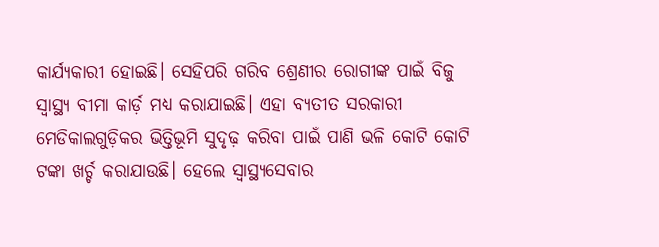କାର୍ଯ୍ୟକାରୀ ହୋଇଛି। ସେହିପରି ଗରିବ ଶ୍ରେଣୀର ରୋଗୀଙ୍କ ପାଇଁ ବିଜୁ ସ୍ବାସ୍ଥ୍ୟ ବୀମା କାର୍ଡ଼ ମଧ୍ୟ କରାଯାଇଛି। ଏହା ବ୍ୟତୀତ ସରକାରୀ ମେଡିକାଲଗୁଡ଼ିକର ଭିତ୍ତିଭୂମି ସୁଦୃଢ଼ କରିବା ପାଇଁ ପାଣି ଭଳି କୋଟି କୋଟି ଟଙ୍କା ଖର୍ଚ୍ଚ କରାଯାଉଛି। ହେଲେ ସ୍ବାସ୍ଥ୍ୟସେବାର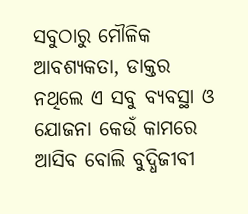ସବୁଠାରୁ ମୌଳିକ ଆବଶ୍ୟକତା, ଡାକ୍ତର ନଥିଲେ ଏ ସବୁ ବ୍ୟବସ୍ଥା ଓ ଯୋଜନା କେଉଁ କାମରେ ଆସିବ ବୋଲି ବୁଦ୍ଧିଜୀବୀ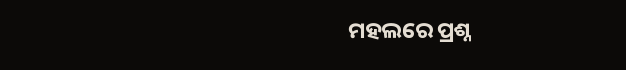ମହଲରେ ପ୍ରଶ୍ନ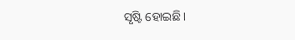ସୃଷ୍ଟି ହୋଇଛି।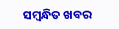ସମ୍ବନ୍ଧିତ ଖବର